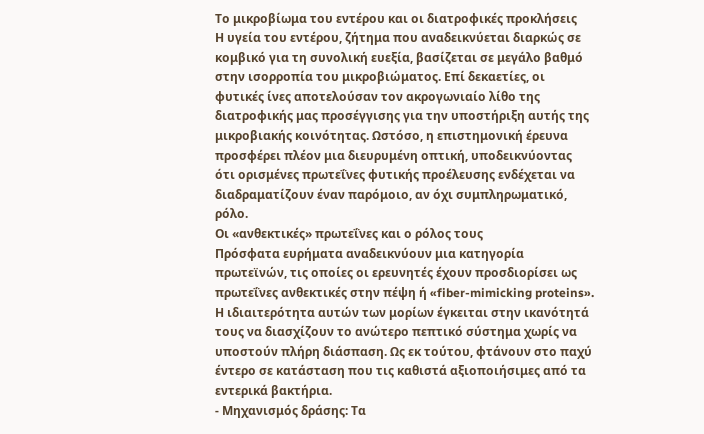Το μικροβίωμα του εντέρου και οι διατροφικές προκλήσεις
Η υγεία του εντέρου, ζήτημα που αναδεικνύεται διαρκώς σε κομβικό για τη συνολική ευεξία, βασίζεται σε μεγάλο βαθμό στην ισορροπία του μικροβιώματος. Επί δεκαετίες, οι φυτικές ίνες αποτελούσαν τον ακρογωνιαίο λίθο της διατροφικής μας προσέγγισης για την υποστήριξη αυτής της μικροβιακής κοινότητας. Ωστόσο, η επιστημονική έρευνα προσφέρει πλέον μια διευρυμένη οπτική, υποδεικνύοντας ότι ορισμένες πρωτεΐνες φυτικής προέλευσης ενδέχεται να διαδραματίζουν έναν παρόμοιο, αν όχι συμπληρωματικό, ρόλο.
Οι «ανθεκτικές» πρωτεΐνες και ο ρόλος τους
Πρόσφατα ευρήματα αναδεικνύουν μια κατηγορία πρωτεϊνών, τις οποίες οι ερευνητές έχουν προσδιορίσει ως πρωτεΐνες ανθεκτικές στην πέψη ή «fiber-mimicking proteins». Η ιδιαιτερότητα αυτών των μορίων έγκειται στην ικανότητά τους να διασχίζουν το ανώτερο πεπτικό σύστημα χωρίς να υποστούν πλήρη διάσπαση. Ως εκ τούτου, φτάνουν στο παχύ έντερο σε κατάσταση που τις καθιστά αξιοποιήσιμες από τα εντερικά βακτήρια.
- Μηχανισμός δράσης: Τα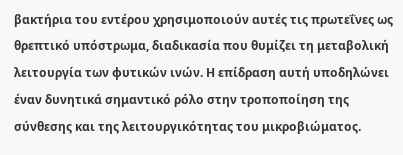βακτήρια του εντέρου χρησιμοποιούν αυτές τις πρωτεΐνες ως θρεπτικό υπόστρωμα, διαδικασία που θυμίζει τη μεταβολική λειτουργία των φυτικών ινών. Η επίδραση αυτή υποδηλώνει έναν δυνητικά σημαντικό ρόλο στην τροποποίηση της σύνθεσης και της λειτουργικότητας του μικροβιώματος.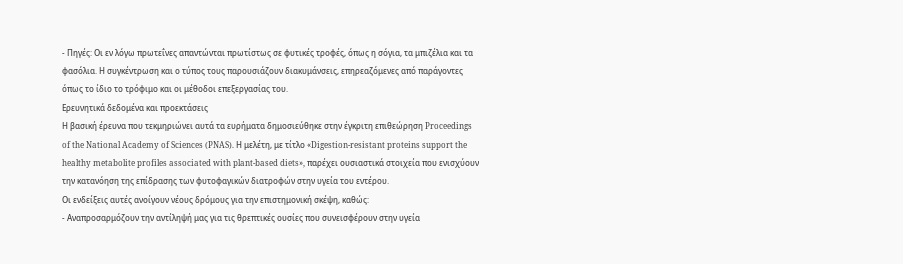- Πηγές: Οι εν λόγω πρωτεΐνες απαντώνται πρωτίστως σε φυτικές τροφές, όπως η σόγια, τα μπιζέλια και τα φασόλια. Η συγκέντρωση και ο τύπος τους παρουσιάζουν διακυμάνσεις, επηρεαζόμενες από παράγοντες όπως το ίδιο το τρόφιμο και οι μέθοδοι επεξεργασίας του.
Ερευνητικά δεδομένα και προεκτάσεις
Η βασική έρευνα που τεκμηριώνει αυτά τα ευρήματα δημοσιεύθηκε στην έγκριτη επιθεώρηση Proceedings of the National Academy of Sciences (PNAS). Η μελέτη, με τίτλο «Digestion-resistant proteins support the healthy metabolite profiles associated with plant-based diets», παρέχει ουσιαστικά στοιχεία που ενισχύουν την κατανόηση της επίδρασης των φυτοφαγικών διατροφών στην υγεία του εντέρου.
Οι ενδείξεις αυτές ανοίγουν νέους δρόμους για την επιστημονική σκέψη, καθώς:
- Αναπροσαρμόζουν την αντίληψή μας για τις θρεπτικές ουσίες που συνεισφέρουν στην υγεία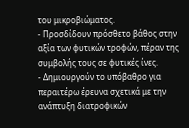του μικροβιώματος.
- Προσδίδουν πρόσθετο βάθος στην αξία των φυτικών τροφών, πέραν της συμβολής τους σε φυτικές ίνες.
- Δημιουργούν το υπόβαθρο για περαιτέρω έρευνα σχετικά με την ανάπτυξη διατροφικών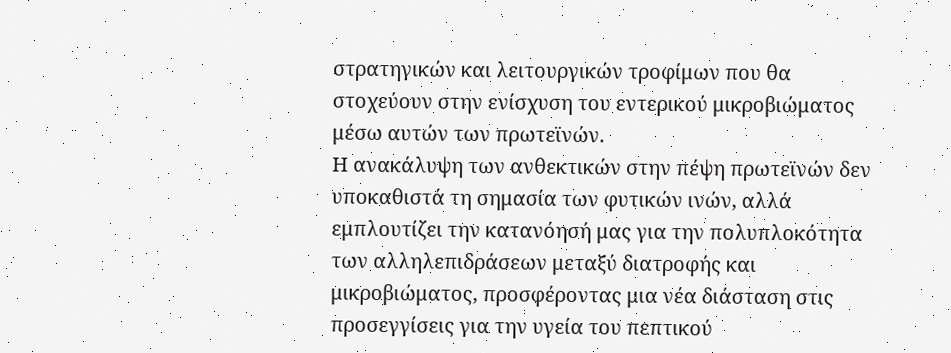στρατηγικών και λειτουργικών τροφίμων που θα στοχεύουν στην ενίσχυση του εντερικού μικροβιώματος μέσω αυτών των πρωτεϊνών.
Η ανακάλυψη των ανθεκτικών στην πέψη πρωτεϊνών δεν υποκαθιστά τη σημασία των φυτικών ινών, αλλά εμπλουτίζει την κατανόησή μας για την πολυπλοκότητα των αλληλεπιδράσεων μεταξύ διατροφής και μικροβιώματος, προσφέροντας μια νέα διάσταση στις προσεγγίσεις για την υγεία του πεπτικού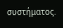συστήματος.